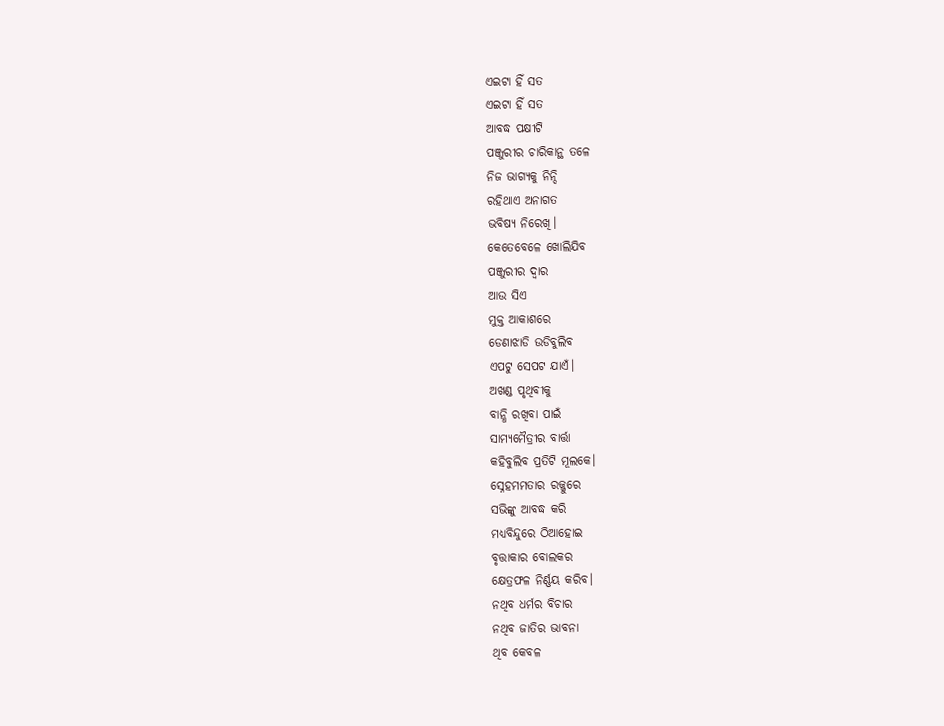ଏଇଟା ହିଁ ସତ
ଏଇଟା ହିଁ ସତ
ଆବଦ୍ଧ ପକ୍ଷୀଟି
ପଞ୍ଜୁରୀର ଚାରିକାନ୍ଥ ତଳେ
ନିଜ ଭାଗ୍ଯକୁ ନିନ୍ଦି
ରହିଥାଏ ଅନାଗତ
ଭବିଷ୍ଯ ନିରେଖି।
କେତେବେଳେ ଖୋଲିଯିବ
ପଞ୍ଜୁରୀର ଦ୍ବାର
ଆଉ ସିଏ
ମୁକ୍ତ ଆକାଶରେ
ଡେଣାଝାଡି ଉଡିବୁଲିବ
ଏପଟୁ ସେପଟ ଯାଏଁ।
ଅଖଣ୍ଡ ପୃଥିବୀକୁ
ବାନ୍ଧି ରଖିବା ପାଇଁ
ସାମ୍ଯମୈତ୍ରୀର ବାର୍ତ୍ତା
କହିବୁଲିବ ପ୍ରତିଟି ମୂଲକେ।
ସ୍ନେହମମତାର ରଜ୍ଜୁରେ
ସଭିଙ୍କୁ ଆବଦ୍ଧ କରି
ମଧ୍ଯବିନ୍ଦୁରେ ଠିଆହୋଇ
ବୃତ୍ତାକାର ବୋଲକର
କ୍ଷେତ୍ରଫଳ ନିର୍ଣ୍ଣୟ କରିବ।
ନଥିବ ଧର୍ମର ବିଚାର
ନଥିବ ଜାତିର ଭାବନା
ଥିବ କେବଳ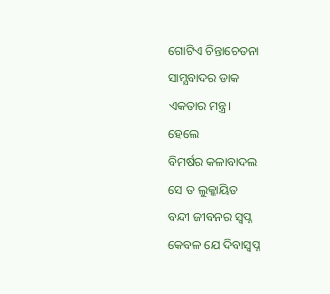ଗୋଟିଏ ଚିନ୍ତାଚେତନା
ସାମ୍ଯବାଦର ଡାକ
ଏକତାର ମନ୍ତ୍ର।
ହେଲେ
ବିମର୍ଷର କଳାବାଦଲ
ସେ ତ ଲୁକ୍କାୟିତ
ବନ୍ଦୀ ଜୀବନର ସ୍ବପ୍ନ
କେବଳ ଯେ ଦିବାସ୍ବପ୍ନ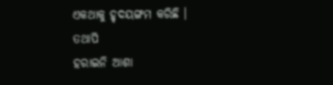ଏକଥାକୁ ହୃଦୟଙ୍ଗମ କରିଛି ।
ତଥାପି
ହରାଇନି ଆଶା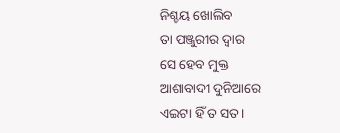ନିଶ୍ଚୟ ଖୋଲିବ
ତା ପଞ୍ଜୁରୀର ଦ୍ବାର
ସେ ହେବ ମୁକ୍ତ
ଆଶାବାଦୀ ଦୁନିଆରେ
ଏଇଟା ହିଁ ତ ସତ।